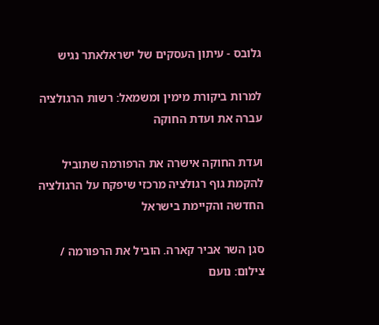גלובס - עיתון העסקים של ישראלאתר נגיש

למרות ביקורת מימין ומשמאל: רשות הרגולציה עברה את ועדת החוקה

ועדת החוקה אישרה את הרפורמה שתוביל להקמת גוף רגולציה מרכזי שיפקח על הרגולציה החדשה והקיימת בישראל

סגן השר אביר קארה. הוביל את הרפורמה / צילום: נועם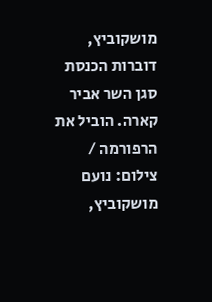מושקוביץ, דוברות הכנסת
סגן השר אביר קארה. הוביל את הרפורמה / צילום: נועם מושקוביץ,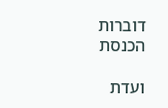דוברות הכנסת

ועדת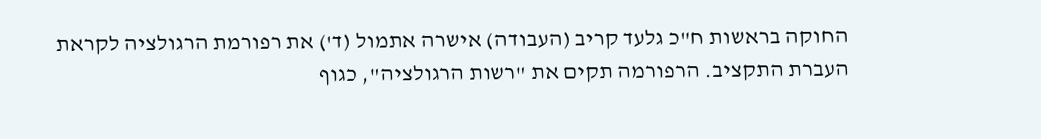החוקה בראשות ח"כ גלעד קריב (העבודה) אישרה אתמול (ד') את רפורמת הרגולציה לקראת העברת התקציב. הרפורמה תקים את "רשות הרגולציה", כגוף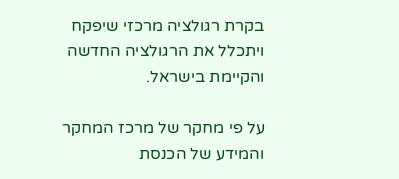בקרת רגולציה מרכזי שיפקח ויתכלל את הרגולציה החדשה והקיימת בישראל.

על פי מחקר של מרכז המחקר והמידע של הכנסת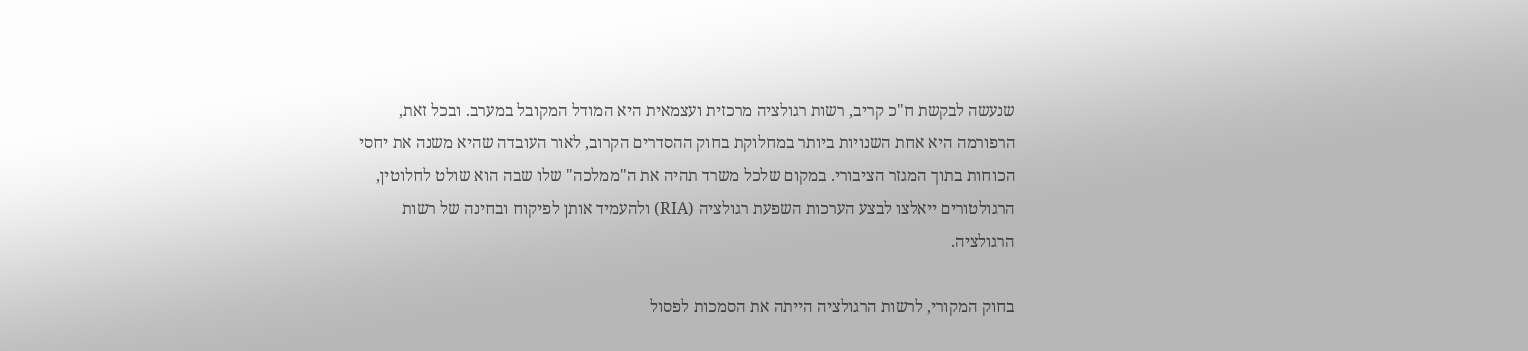שנעשה לבקשת ח"כ קריב, רשות רגולציה מרכזית ועצמאית היא המודל המקובל במערב. ובכל זאת, הרפורמה היא אחת השנויות ביותר במחלוקת בחוק ההסדרים הקרוב, לאור העובדה שהיא משנה את יחסי הכוחות בתוך המגזר הציבורי. במקום שלכל משרד תהיה את ה"ממלכה" שלו שבה הוא שולט לחלוטין, הרגולטורים ייאלצו לבצע הערכות השפעת רגולציה (RIA) ולהעמיד אותן לפיקוח ובחינה של רשות הרגולציה.

בחוק המקורי, לרשות הרגולציה הייתה את הסמכות לפסול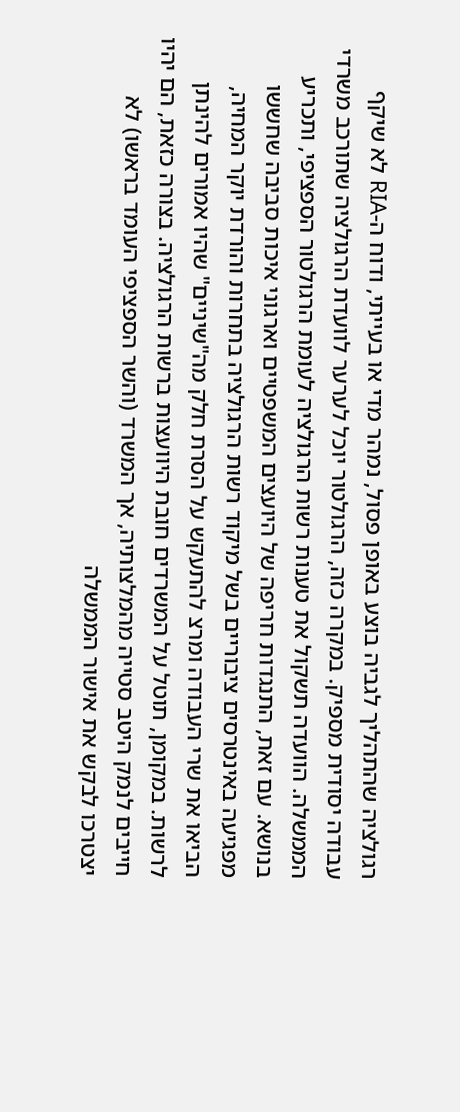רגולציה שהתהליך לגביה בוצע באופן פסול, נמהר מדי או בעייתי, ודוח ה-RIA לא שיקף עבודה יסודית מספיק. במקרה כזה, הרגולטור יוכל לערער לוועדת הרגולציה שתורכב משרדי הממשלה. הוועדה תשקול את טענות רשות הרגולציה לעומת הרגולטור הספציפי, ותכריע בנושא. עם זאת, התנגדות חריפה של היועצים המשפטיים וארגוני איכות סביבה שחששו מפגיעה באינטרסים ציבוריים בשל מיקוד רשות הרגולציה בתחרות והורדת יוקר המחיה, הביאו את שרי העבודה ומרצ להתעקש על הסרת חלק מה"שיניים" שהיו אמורים להינתן לרשות. במקומן, תוטל על המשרדים חובת היוועצות ברשות הרגולציה. בצורה כזאת, הם יהיו חייבים לנמק היטב סטייה מהמלצותיה, אך המשרד (והשר הספציפי העומד בראשו) לא יצטרכו לבקש את אישור הממשלה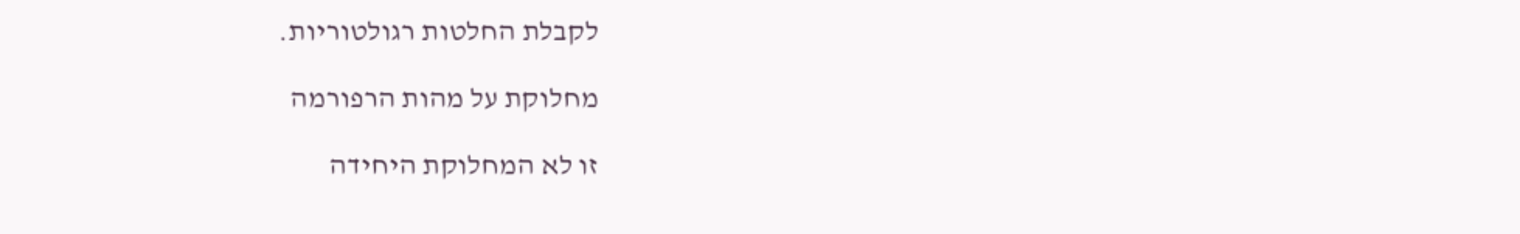לקבלת החלטות רגולטוריות.

מחלוקת על מהות הרפורמה

זו לא המחלוקת היחידה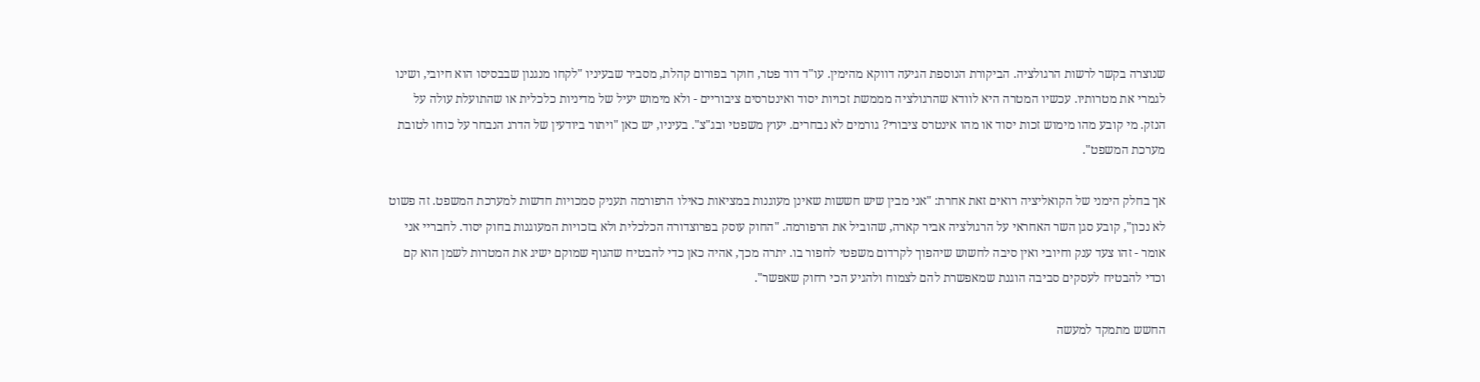שנוצרה בקשר לרשות הרגולציה. הביקורת הנוספת הגיעה דווקא מהימין. עו"ד דוד פטר, חוקר בפורום קהלת, מסביר שבעיניו "לקחו מנגנון שבבסיסו הוא חיובי, ושינו לגמרי את מטרותיו. עכשיו המטרה היא לוודא שהרגולציה מממשת זכויות יסוד ואינטרסים ציבוריים - ולא מימוש יעיל של מדיניות כלכלית או שהתועלת עולה על הנזק. מי קובע מהו מימוש זכות יסוד או מהו אינטרס ציבורי? גורמים לא נבחרים. יעוץ משפטי ובג"צ". בעיניו, יש כאן "ויתור ביודעין של הדרג הנבחר על כוחו לטובת מערכת המשפט".

אך בחלק הימני של הקואליציה רואים זאת אחרת: "אני מבין שיש חששות שאינן מעוגנות במציאות כאילו הרפורמה תעניק סמכויות חדשות למערכת המשפט. זה פשוט לא נכון", קובע סגן השר האחראי על הרגולציה אביר קארה, שהוביל את הרפורמה. "החוק עוסק בפרוצדורה הכלכלית ולא בזכויות המעוגנות בחוק יסוד. לחבריי אני אומר - זהו צעד ענק וחיובי ואין סיבה לחשוש שיהפוך לקרדום משפטי לחפור בו. יתרה מכך, אהיה כאן כדי להבטיח שהגוף שמוקם ישיג את המטרות לשמן הוא קם וכדי להבטיח לעסקים סביבה הוגנת שמאפשרת להם לצמוח ולהגיע הכי רחוק שאפשר".

החשש מתמקד למעשה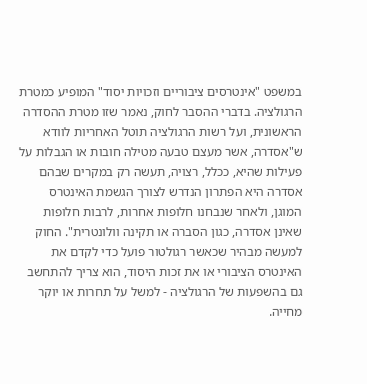במשפט "אינטרסים ציבוריים וזכויות יסוד" המופיע כמטרת הרגולציה. בדברי ההסבר לחוק, נאמר שזו מטרת ההסדרה הראשונית, ועל רשות הרגולציה תוטל האחריות לוודא ש"אסדרה, אשר מעצם טבעה מטילה חובות או הגבלות על פעילות שהיא, ככלל, רצויה, תעשה רק במקרים שבהם אסדרה היא הפתרון הנדרש לצורך הגשמת האינטרס המוגן, ולאחר שנבחנו חלופות אחרות, לרבות חלופות שאינן אסדרה, כגון הסברה או תקינה וולונטרית". החוק למעשה מבהיר שכאשר רגולטור פועל כדי לקדם את האינטרס הציבורי או את זכות היסוד, הוא צריך להתחשב גם בהשפעות של הרגולציה - למשל על תחרות או יוקר מחייה.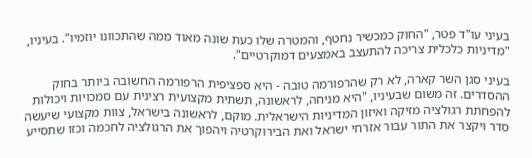בעיני עו"ד פטר, "החוק כמכשיר נחטף, והמטרה שלו כעת שונה מאוד ממה שהתכוונו יוזמיו". בעיניו, "מדיניות כלכלית צריכה להתעצב באמצעים דמוקרטיים".

בעיני סגן השר קארה, לא רק שהרפורמה טובה - היא ספציפית הרפורמה החשובה ביותר בחוק ההסדרים. זה משום שבעיניו, "היא מניחה, לראשונה, תשתית מקצועית רצינית עם סמכויות ויכולות להפחתת רגולציה מזיקה ואיזון המדיניות הישראלית. מוקם, לראשונה בישראל, צוות מקצועי שיעשה סדר ויקצר את התור עבור אזרחי ישראל ואת הבירוקרטיה ויהפוך את הרגולציה לחכמה וכזו שתסייע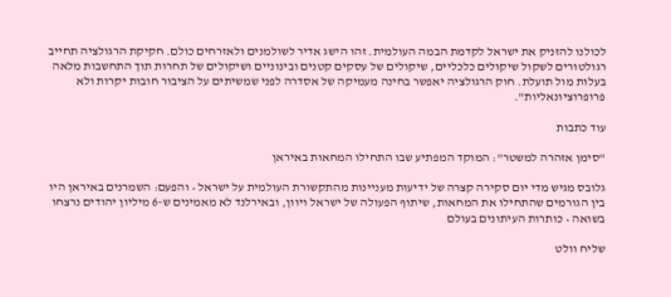לכולנו להזניק את ישראל לקדמת הבמה העולמית. זהו הישג אדיר לשולמנים ולאזרחים כולם. חקיקת הרגולציה תחייב רגולטורים לשקול שיקולים כלכליים, שיקולים של עסקים קטנים ובינוניים ושיקולים של תחרות תוך התחשבות מלאה בעלות מול תועלת. חוק הרגולציה יאפשר בחינה מעמיקה של אסדרה לפני שמשיתים על הציבור חובות יקרות ולא פרופרוציונאליות".

עוד כתבות

"סימן אזהרה למשטר": המוקד המפתיע שבו התחילו המחאות באיראן

גלובס מגיש מדי יום סקירה קצרה של ידיעות מעניינות מהתקשורת העולמית על ישראל • והפעם: השמרנים באיראן היו בין הגורמים שהתחילו את המחאות, שיתוף הפעולה של ישראל ויוון, ובאירלנד לא מאמינים ש-6 מיליון יהודים נרצחו בשואה • כותרות העיתונים בעולם

שליח וולט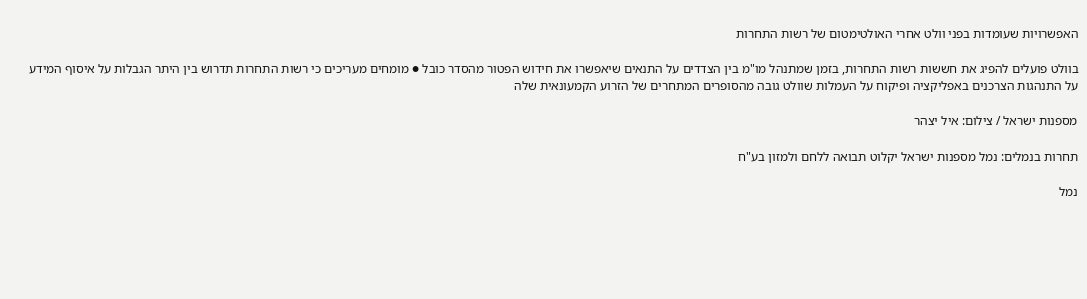האפשרויות שעומדות בפני וולט אחרי האולטימטום של רשות התחרות

בוולט פועלים להפיג את חששות רשות התחרות, בזמן שמתנהל מו"מ בין הצדדים על התנאים שיאפשרו את חידוש הפטור מהסדר כובל ● מומחים מעריכים כי רשות התחרות תדרוש בין היתר הגבלות על איסוף המידע על התנהגות הצרכנים באפליקציה ופיקוח על העמלות שוולט גובה מהסופרים המתחרים של הזרוע הקמעונאית שלה

מספנות ישראל / צילום: איל יצהר

תחרות בנמלים: נמל מספנות ישראל יקלוט תבואה ללחם ולמזון בע"ח

נמל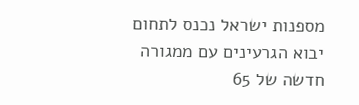מספנות ישראל נכנס לתחום יבוא הגרעינים עם ממגורה חדשה של 65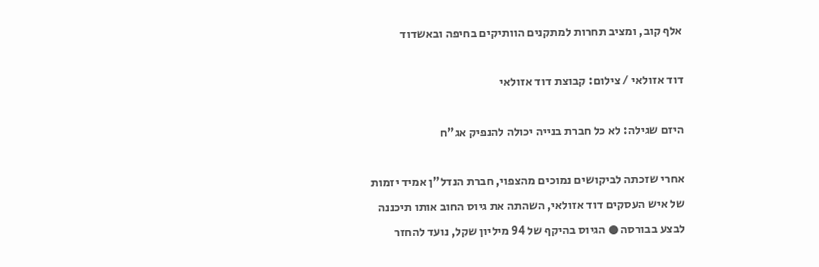אלף קוב, ומציב תחרות למתקנים הוותיקים בחיפה ובאשדוד

דוד אזולאי / צילום: קבוצת דוד אזולאי

היזם שגילה: לא כל חברת בנייה יכולה להנפיק אג"ח

אחרי שזכתה לביקושים נמוכים מהצפוי, חברת הנדל"ן אמיד יזמות של איש העסקים דוד אזולאי, השהתה את גיוס החוב אותו תיכננה לבצע בבורסה ● הגיוס בהיקף של 94 מיליון שקל, נועד להחזר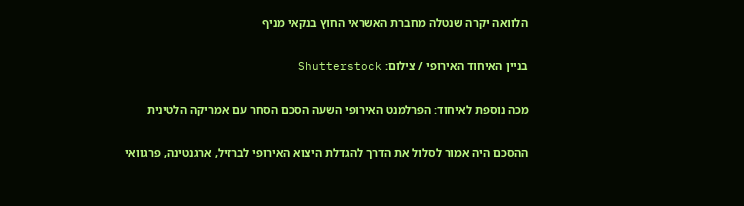הלוואה יקרה שנטלה מחברת האשראי החוץ בנקאי מניף

בניין האיחוד האירופי / צילום: Shutterstock

מכה נוספת לאיחוד: הפרלמנט האירופי השעה הסכם הסחר עם אמריקה הלטינית

ההסכם היה אמור לסלול את הדרך להגדלת היצוא האירופי לברזיל, ארגנטינה, פרגוואי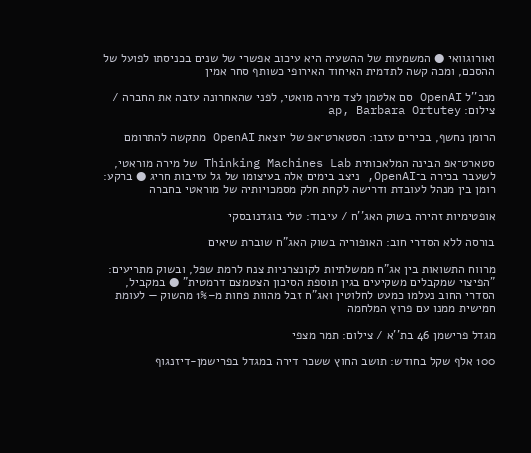ואורוגוואי ● המשמעות של ההשעיה היא עיכוב אפשרי של שנים בכניסתו לפועל של ההסכם, ומכה קשה לתדמית האיחוד האירופי כשותף סחר אמין

מנכ''ל OpenAI סם אלטמן לצד מירה מואטי, לפני שהאחרונה עזבה את החברה / צילום: ap, Barbara Ortutey

הרומן נחשף, בכירים עזבו: הסטארט־אפ של יוצאת OpenAI מתקשה להתרומם

סטארט־אפ הבינה המלאכותית Thinking Machines Lab של מירה מוראטי, לשעבר בכירה ב־OpenAI, ניצב בימים אלה בעיצומו של גל עזיבות חריג ● ברקע: רומן בין מנהל לעובדת ודרישה לקחת חלק מסמכויותיה של מוראטי בחברה

אופטימיות זהירה בשוק האג''ח / עיבוד: טלי בוגדנובסקי

בורסה ללא הסדרי חוב: האופוריה בשוק האג"ח שוברת שיאים

מרווח התשואות בין אג"ח ממשלתיות לקונצרניות צנח לרמת שפל, ובשוק מתריעים: "הפיצוי שמקבלים משקיעים בגין תוספת הסיכון הצטמצם דרמטית" ● במקביל, הסדרי החוב נעלמו כמעט לחלוטין ואג"ח זבל מהוות פחות מ–1% מהשוק — לעומת חמישית ממנו עם פרוץ המלחמה

מגדל פרישמן 46 בת''א / צילום: תמר מצפי

100 אלף שקל בחודש: תושב החוץ ששכר דירה במגדל בפרישמן-דיזנגוף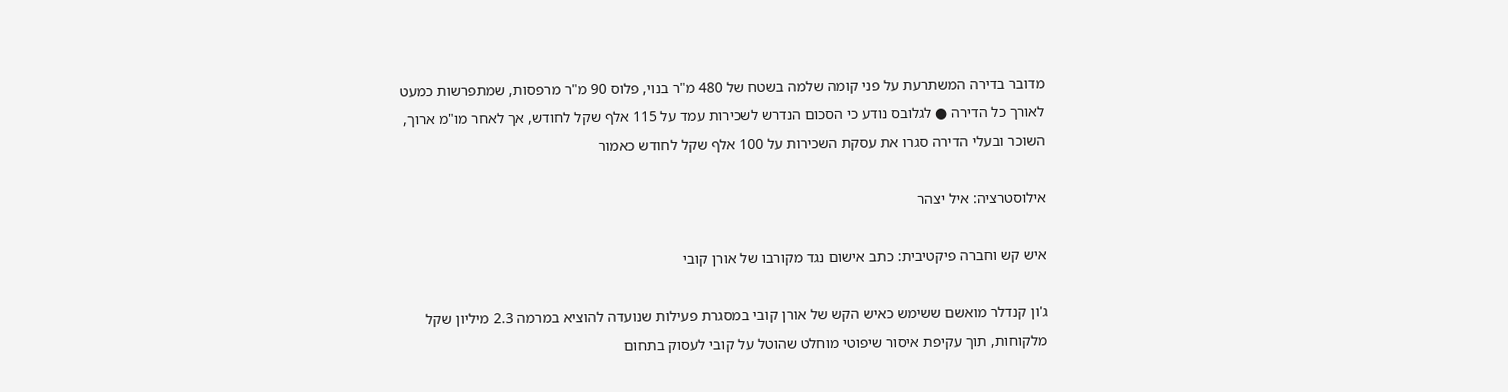מדובר בדירה המשתרעת על פני קומה שלמה בשטח של 480 מ"ר בנוי, פלוס 90 מ"ר מרפסות, שמתפרשות כמעט לאורך כל הדירה ● לגלובס נודע כי הסכום הנדרש לשכירות עמד על 115 אלף שקל לחודש, אך לאחר מו"מ ארוך, השוכר ובעלי הדירה סגרו את עסקת השכירות על 100 אלף שקל לחודש כאמור

אילוסטרציה: איל יצהר

איש קש וחברה פיקטיבית: כתב אישום נגד מקורבו של אורן קובי

ג'ון קנדלר מואשם ששימש כאיש הקש של אורן קובי במסגרת פעילות שנועדה להוציא במרמה 2.3 מיליון שקל מלקוחות, תוך עקיפת איסור שיפוטי מוחלט שהוטל על קובי לעסוק בתחום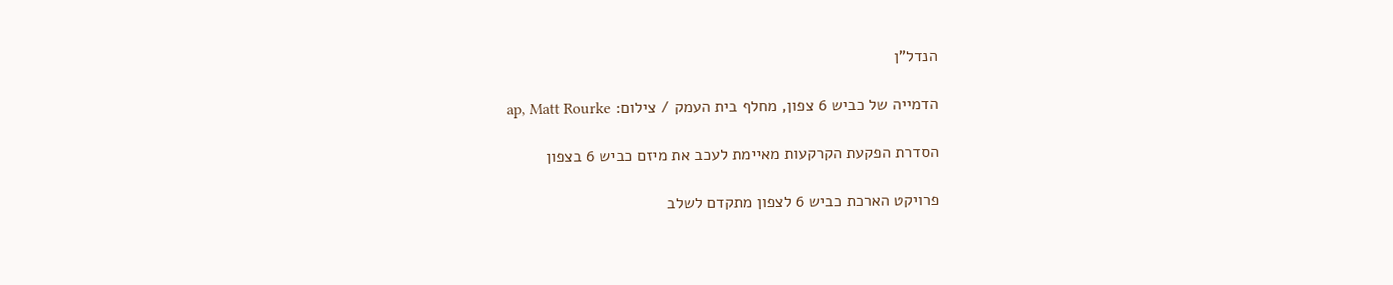הנדל"ן

הדמייה של כביש 6 צפון, מחלף בית העמק / צילום: ap, Matt Rourke

הסדרת הפקעת הקרקעות מאיימת לעכב את מיזם כביש 6 בצפון

פרויקט הארכת כביש 6 לצפון מתקדם לשלב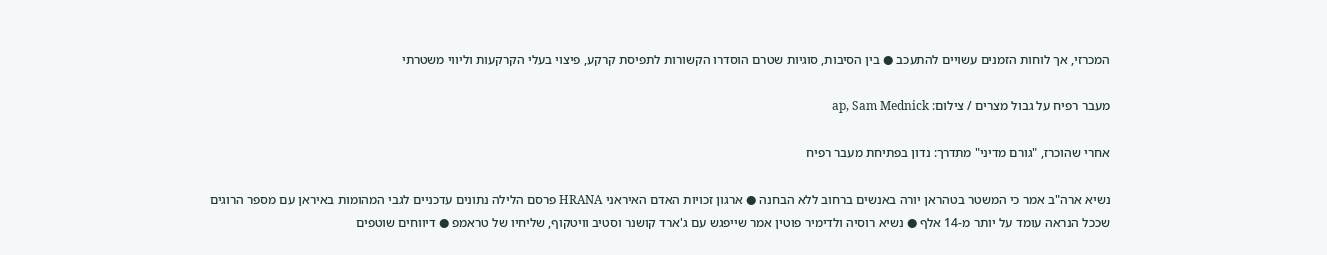המכרזי, אך לוחות הזמנים עשויים להתעכב ● בין הסיבות, סוגיות שטרם הוסדרו הקשורות לתפיסת קרקע, פיצוי בעלי הקרקעות וליווי משטרתי

מעבר רפיח על גבול מצרים / צילום: ap, Sam Mednick

אחרי שהוכרז, "גורם מדיני" מתדרך: נדון בפתיחת מעבר רפיח

נשיא ארה"ב אמר כי המשטר בטהראן יורה באנשים ברחוב ללא הבחנה ● ארגון זכויות האדם האיראני HRANA פרסם הלילה נתונים עדכניים לגבי המהומות באיראן עם מספר הרוגים שככל הנראה עומד על יותר מ-14 אלף ● נשיא רוסיה ולדימיר פוטין אמר שייפגש עם ג'ארד קושנר וסטיב וויטקוף, שליחיו של טראמפ ● דיווחים שוטפים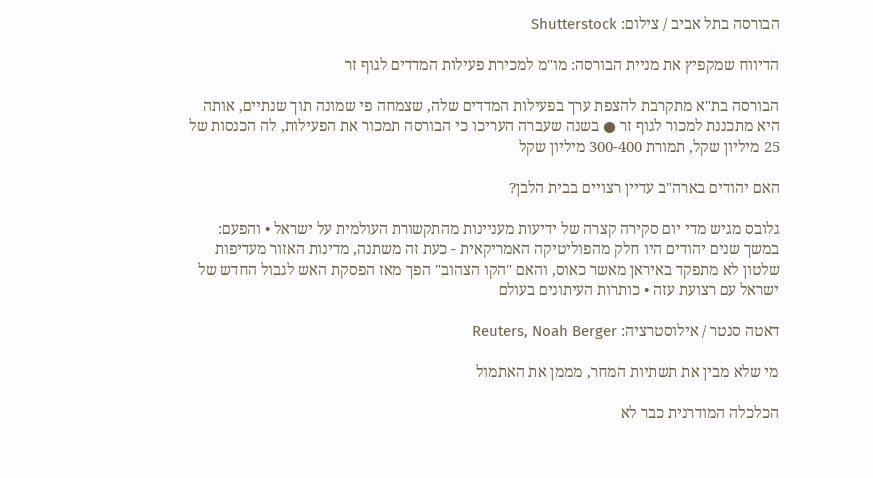הבורסה בתל אביב / צילום: Shutterstock

הדיווח שמקפיץ את מניית הבורסה: מו"מ למכירת פעילות המדדים לגוף זר

הבורסה בת"א מתקרבת להצפת ערך בפעילות המדדים שלה, שצמחה פי שמונה תוך שנתיים, אותה היא מתכננת למכור לגוף זר ● בשנה שעברה העריכו כי הבורסה תמכור את הפעילות, לה הכנסות של 25 מיליון שקל, תמורת 300-400 מיליון שקל

האם יהודים בארה"ב עדיין רצויים בבית הלבן?

גלובס מגיש מדי יום סקירה קצרה של ידיעות מעניינות מהתקשורת העולמית על ישראל • והפעם: במשך שנים יהודים היו חלק מהפוליטיקה האמריקאית - כעת זה משתנה, מדינות האזור מעדיפות שלטון לא מתפקד באיראן מאשר כאוס, והאם "הקו הצהוב" הפך מאז הפסקת האש לגבול החדש של ישראל עם רצועת עזה • כותרות העיתונים בעולם

דאטה סנטר / אילוסטרציה: Reuters, Noah Berger

מי שלא מבין את תשתיות המחר, מממן את האתמול

הכלכלה המודרנית כבר לא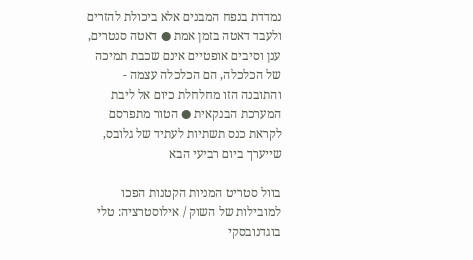נמדדת בנפח המבנים אלא ביכולת להזרים ולעבד דאטה בזמן אמת ● דאטה סנטרים, ענן וסיבים אופטיים אינם שכבת תמיכה של הכלכלה, הם הכלכלה עצמה - והתובנה הזו מחלחלת כיום אל ליבת המערכת הבנקאית ● הטור מתפרסם לקראת כנס תשתיות לעתיד של גלובס, שייערך ביום רביעי הבא

בוול סטריט המניות הקטנות הפכו למובילות של השוק / אילוסטרציה: טלי בוגדנובסקי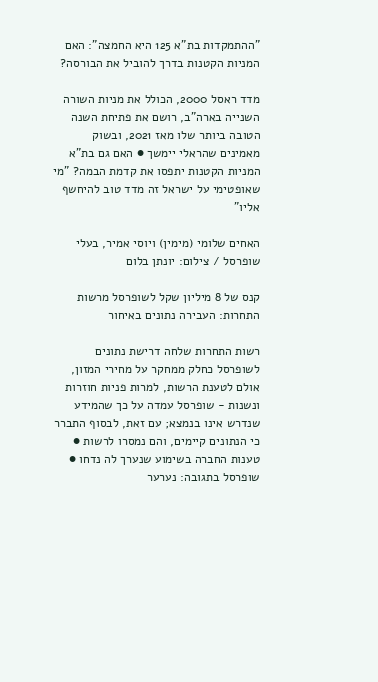"ההתמקדות בת"א 125 היא החמצה": האם המניות הקטנות בדרך להוביל את הבורסה?

מדד ראסל 2000, הכולל את מניות השורה השנייה בארה"ב, רושם את פתיחת השנה הטובה ביותר שלו מאז 2021, ובשוק מאמינים שהראלי יימשך ● האם גם בת"א המניות הקטנות יתפסו את קדמת הבמה? "מי שאופטימי על ישראל זה מדד טוב להיחשף אליו"

האחים שלומי (מימין) ויוסי אמיר, בעלי שופרסל / צילום: יונתן בלום

קנס של 8 מיליון שקל לשופרסל מרשות התחרות: העבירה נתונים באיחור

רשות התחרות שלחה דרישת נתונים לשופרסל כחלק ממחקר על מחירי המזון, אולם לטענת הרשות, למרות פניות חוזרות ונשנות - שופרסל עמדה על כך שהמידע שנדרש אינו בנמצא; עם זאת, לבסוף התברר כי הנתונים קיימים, והם נמסרו לרשות ● טענות החברה בשימוע שנערך לה נדחו ● שופרסל בתגובה: נערער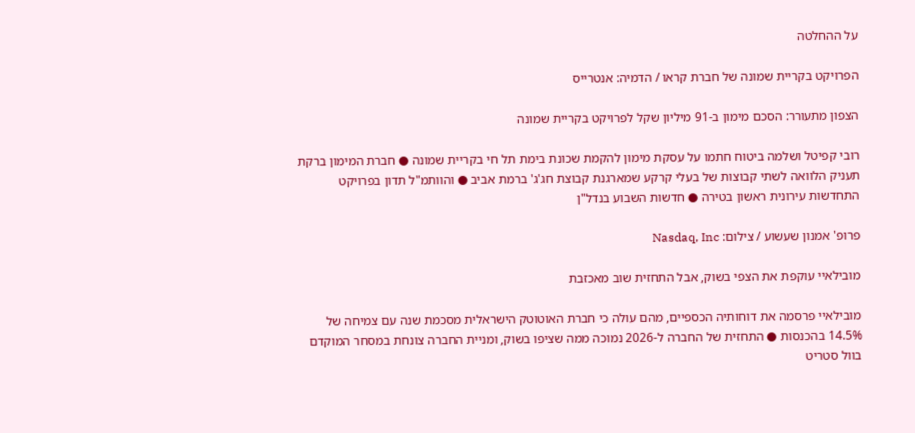על ההחלטה

הפרויקט בקריית שמונה של חברת קראו / הדמיה: אנטרייס

הצפון מתעורר: הסכם מימון ב-91 מיליון שקל לפרויקט בקריית שמונה

רובי קפיטל ושלמה ביטוח חתמו על עסקת מימון להקמת שכונת בימת תל חי בקריית שמונה ● חברת המימון ברקת תעניק הלוואה לשתי קבוצות של בעלי קרקע שמארגנת קבוצת חג'ג' ברמת אביב ● והוותמ"ל תדון בפרויקט התחדשות עירונית ראשון בטירה ● חדשות השבוע בנדל"ן

פרופ' אמנון שעשוע / צילום: Nasdaq, Inc

מובילאיי עוקפת את הצפי בשוק, אבל התחזית שוב מאכזבת

מובילאיי פרסמה את דוחותיה הכספיים, מהם עולה כי חברת האוטוטק הישראלית מסכמת שנה עם צמיחה של 14.5% בהכנסות ● התחזית של החברה ל-2026 נמוכה ממה שציפו בשוק, ומניית החברה צונחת במסחר המוקדם בוול סטריט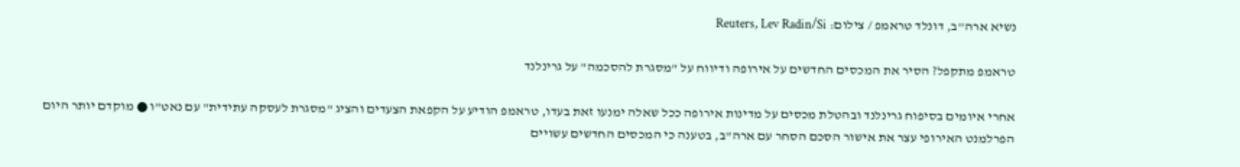נשיא ארה''ב, דונלד טראמפ / צילום: Reuters, Lev Radin/Si

טראמפ מתקפל? הסיר את המכסים החדשים על אירופה ודיווח על "מסגרת להסכמה" על גרינלנד

אחרי איומים בסיפוח גרינלנד ובהטלת מכסים על מדינות אירופה ככל שאלה ימנעו זאת בעדו, טראמפ הודיע על הקפאת הצעדים והציג "מסגרת לעסקה עתידית" עם נאט"ו ● מוקדם יותר היום הפרלמנט האירופי עצר את אישור הסכם הסחר עם ארה"ב, בטענה כי המכסים החדשים עשויים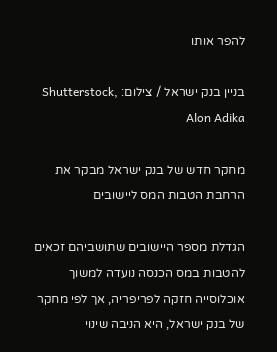להפר אותו

בניין בנק ישראל / צילום: Shutterstock, Alon Adika

מחקר חדש של בנק ישראל מבקר את הרחבת הטבות המס ליישובים

הגדלת מספר היישובים שתושביהם זכאים להטבות במס הכנסה נועדה למשוך אוכלוסייה חזקה לפריפריה, אך לפי מחקר של בנק ישראל, היא הניבה שינוי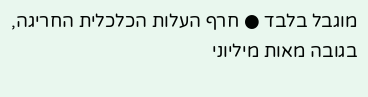מוגבל בלבד ● חרף העלות הכלכלית החריגה, בגובה מאות מיליוני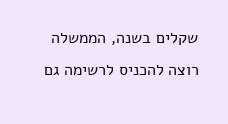שקלים בשנה, הממשלה רוצה להכניס לרשימה גם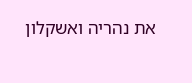את נהריה ואשקלון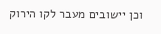וכן יישובים מעבר לקו הירוק